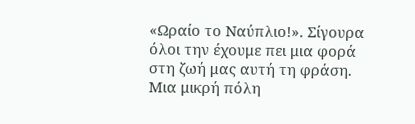«Ωραίο το Ναύπλιο!». Σίγουρα όλοι την έχουμε πει μια φορά στη ζωή μας αυτή τη φράση. Μια μικρή πόλη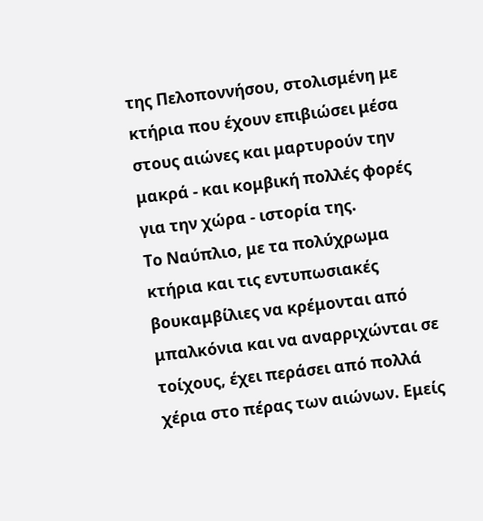της Πελοποννήσου, στολισμένη με κτήρια που έχουν επιβιώσει μέσα στους αιώνες και μαρτυρούν την μακρά - και κομβική πολλές φορές για την χώρα - ιστορία της.
Το Ναύπλιο, με τα πολύχρωμα κτήρια και τις εντυπωσιακές βουκαμβίλιες να κρέμονται από μπαλκόνια και να αναρριχώνται σε τοίχους, έχει περάσει από πολλά χέρια στο πέρας των αιώνων. Εμείς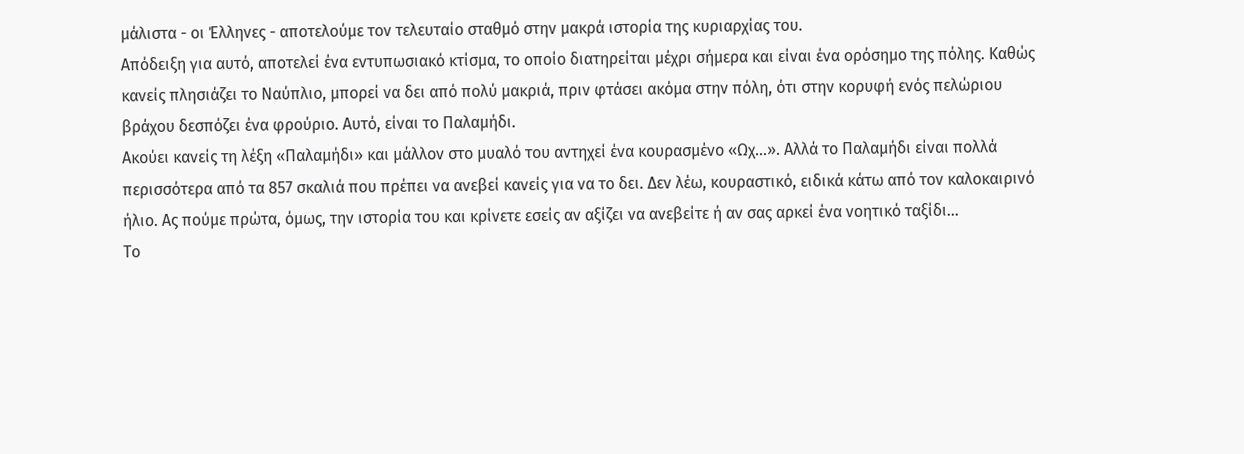μάλιστα - οι Έλληνες - αποτελούμε τον τελευταίο σταθμό στην μακρά ιστορία της κυριαρχίας του.
Απόδειξη για αυτό, αποτελεί ένα εντυπωσιακό κτίσμα, το οποίο διατηρείται μέχρι σήμερα και είναι ένα ορόσημο της πόλης. Καθώς κανείς πλησιάζει το Ναύπλιο, μπορεί να δει από πολύ μακριά, πριν φτάσει ακόμα στην πόλη, ότι στην κορυφή ενός πελώριου βράχου δεσπόζει ένα φρούριο. Αυτό, είναι το Παλαμήδι.
Ακούει κανείς τη λέξη «Παλαμήδι» και μάλλον στο μυαλό του αντηχεί ένα κουρασμένο «Ωχ…». Αλλά το Παλαμήδι είναι πολλά περισσότερα από τα 857 σκαλιά που πρέπει να ανεβεί κανείς για να το δει. Δεν λέω, κουραστικό, ειδικά κάτω από τον καλοκαιρινό ήλιο. Ας πούμε πρώτα, όμως, την ιστορία του και κρίνετε εσείς αν αξίζει να ανεβείτε ή αν σας αρκεί ένα νοητικό ταξίδι…
Το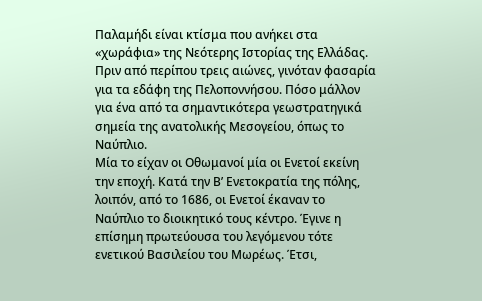Παλαμήδι είναι κτίσμα που ανήκει στα «χωράφια» της Νεότερης Ιστορίας της Ελλάδας. Πριν από περίπου τρεις αιώνες, γινόταν φασαρία για τα εδάφη της Πελοποννήσου. Πόσο μάλλον για ένα από τα σημαντικότερα γεωστρατηγικά σημεία της ανατολικής Μεσογείου, όπως το Ναύπλιο.
Μία το είχαν οι Οθωμανοί μία οι Ενετοί εκείνη την εποχή. Κατά την Β’ Ενετοκρατία της πόλης, λοιπόν, από το 1686, οι Ενετοί έκαναν το Ναύπλιο το διοικητικό τους κέντρο. Έγινε η επίσημη πρωτεύουσα του λεγόμενου τότε ενετικού Βασιλείου του Μωρέως. Έτσι,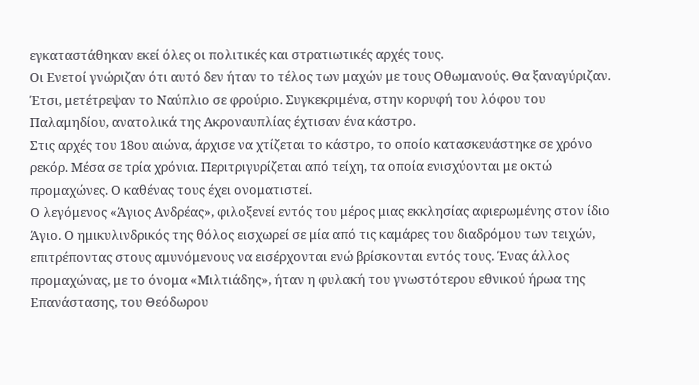εγκαταστάθηκαν εκεί όλες οι πολιτικές και στρατιωτικές αρχές τους.
Οι Ενετοί γνώριζαν ότι αυτό δεν ήταν το τέλος των μαχών με τους Οθωμανούς. Θα ξαναγύριζαν. Έτσι, μετέτρεψαν το Ναύπλιο σε φρούριο. Συγκεκριμένα, στην κορυφή του λόφου του Παλαμηδίου, ανατολικά της Ακροναυπλίας έχτισαν ένα κάστρο.
Στις αρχές του 18ου αιώνα, άρχισε να χτίζεται το κάστρο, το οποίο κατασκευάστηκε σε χρόνο ρεκόρ. Μέσα σε τρία χρόνια. Περιτριγυρίζεται από τείχη, τα οποία ενισχύονται με οκτώ προμαχώνες. Ο καθένας τους έχει ονοματιστεί.
Ο λεγόμενος «Άγιος Ανδρέας», φιλοξενεί εντός του μέρος μιας εκκλησίας αφιερωμένης στον ίδιο Άγιο. Ο ημικυλινδρικός της θόλος εισχωρεί σε μία από τις καμάρες του διαδρόμου των τειχών, επιτρέποντας στους αμυνόμενους να εισέρχονται ενώ βρίσκονται εντός τους. Ένας άλλος προμαχώνας, με το όνομα «Μιλτιάδης», ήταν η φυλακή του γνωστότερου εθνικού ήρωα της Επανάστασης, του Θεόδωρου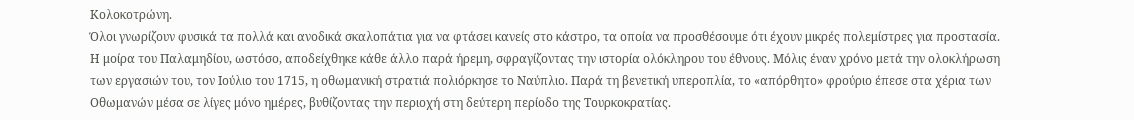Κολοκοτρώνη.
Όλοι γνωρίζουν φυσικά τα πολλά και ανοδικά σκαλοπάτια για να φτάσει κανείς στο κάστρο, τα οποία να προσθέσουμε ότι έχουν μικρές πολεμίστρες για προστασία.
Η μοίρα του Παλαμηδίου, ωστόσο, αποδείχθηκε κάθε άλλο παρά ήρεμη, σφραγίζοντας την ιστορία ολόκληρου του έθνους. Μόλις έναν χρόνο μετά την ολοκλήρωση των εργασιών του, τον Ιούλιο του 1715, η οθωμανική στρατιά πολιόρκησε το Ναύπλιο. Παρά τη βενετική υπεροπλία, το «απόρθητο» φρούριο έπεσε στα χέρια των Οθωμανών μέσα σε λίγες μόνο ημέρες, βυθίζοντας την περιοχή στη δεύτερη περίοδο της Τουρκοκρατίας.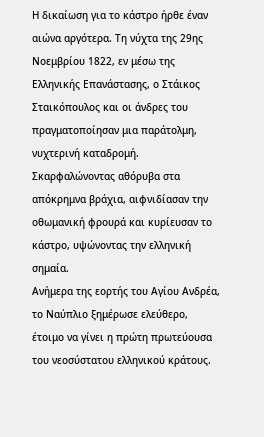Η δικαίωση για το κάστρο ήρθε έναν αιώνα αργότερα. Τη νύχτα της 29ης Νοεμβρίου 1822, εν μέσω της Ελληνικής Επανάστασης, ο Στάικος Σταικόπουλος και οι άνδρες του πραγματοποίησαν μια παράτολμη, νυχτερινή καταδρομή. Σκαρφαλώνοντας αθόρυβα στα απόκρημνα βράχια, αιφνιδίασαν την οθωμανική φρουρά και κυρίευσαν το κάστρο, υψώνοντας την ελληνική σημαία.
Ανήμερα της εορτής του Αγίου Ανδρέα, το Ναύπλιο ξημέρωσε ελεύθερο, έτοιμο να γίνει η πρώτη πρωτεύουσα του νεοσύστατου ελληνικού κράτους.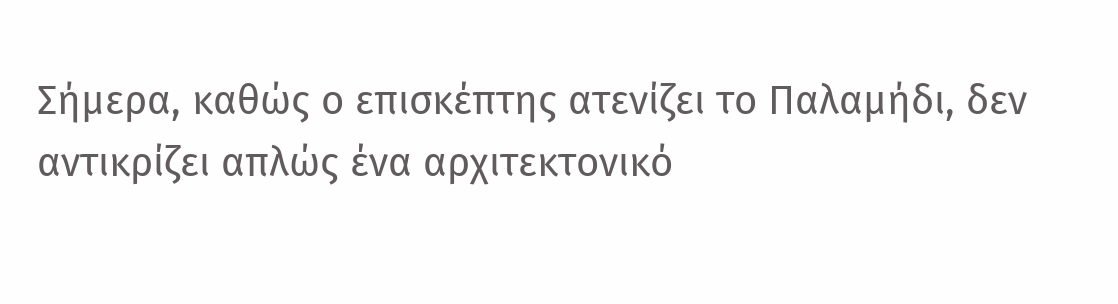Σήμερα, καθώς ο επισκέπτης ατενίζει το Παλαμήδι, δεν αντικρίζει απλώς ένα αρχιτεκτονικό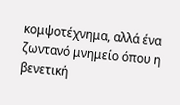κομψοτέχνημα, αλλά ένα ζωντανό μνημείο όπου η βενετική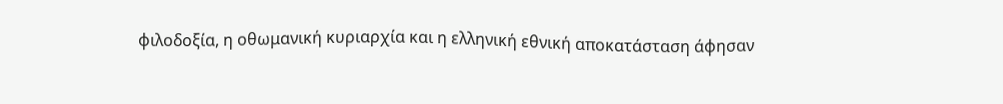φιλοδοξία, η οθωμανική κυριαρχία και η ελληνική εθνική αποκατάσταση άφησαν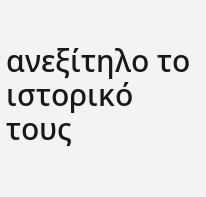ανεξίτηλο το ιστορικό τους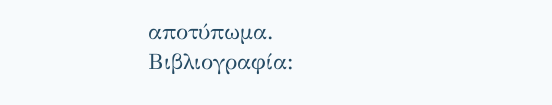αποτύπωμα.
Βιβλιογραφία: